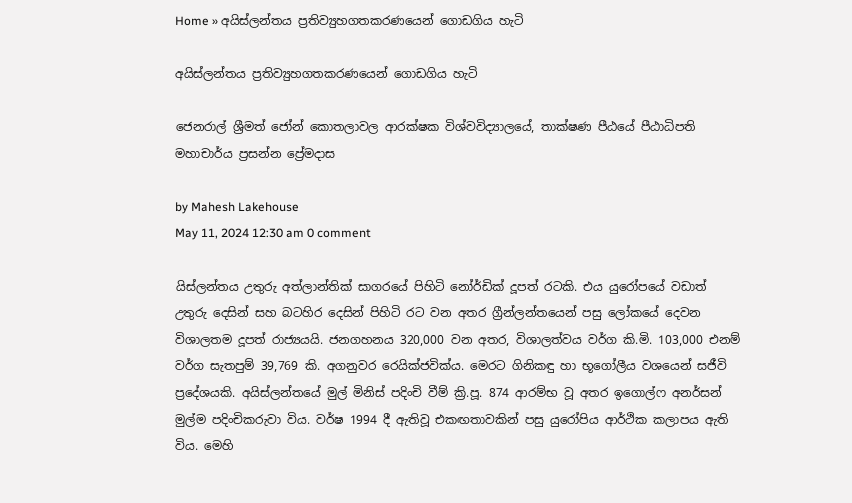Home » අයිස්ලන්තය ප්‍රතිව්‍යුහගතකරණයෙන් ගොඩගිය හැටි

අයිස්ලන්තය ප්‍රතිව්‍යුහගතකරණයෙන් ගොඩගිය හැටි

ජෙනරාල් ශ්‍රීමත් ජෝන් කොතලාවල ආරක්ෂක විශ්වවිද්‍යාලයේ, තාක්ෂණ පීඨයේ පීඨාධිපති මහාචාර්ය ප්‍රසන්න ප්‍රේමදාස

by Mahesh Lakehouse
May 11, 2024 12:30 am 0 comment

යිස්ලන්තය උතුරු අත්ලාන්තික් සාගරයේ පිහිටි නෝර්ඩික් දූපත් රටකි. එය යුරෝපයේ වඩාත් උතුරු දෙසින් සහ බටහිර දෙසින් පිහිටි රට වන අතර ග්‍රීන්ලන්තයෙන් පසු ලෝකයේ දෙවන විශාලතම දූපත් රාජ්‍යයයි. ජනගහනය 320,000 වන අතර, විශාලත්වය වර්ග කි.මි. 103,000 එනම් වර්ග සැතපුම් 39,769 කි. අගනුවර රෙයික්ජවික්ය. මෙරට ගිනිකඳු හා භූ‍ගෝලීය වශයෙන් සජීවි ප්‍රදේශයකි. අයිස්ලන්තයේ මුල් මිනිස් පදිංචි වීම් ක්‍රි.පූ. 874 ආරම්භ වූ අතර ඉගොල්ෆ අනර්සන් මුල්ම පදිංචිකරුවා විය. වර්ෂ 1994 දී ඇතිවූ එකඟතාවකින් පසු යුරෝපිය ආර්ථික කලාපය ඇති විය. මෙහි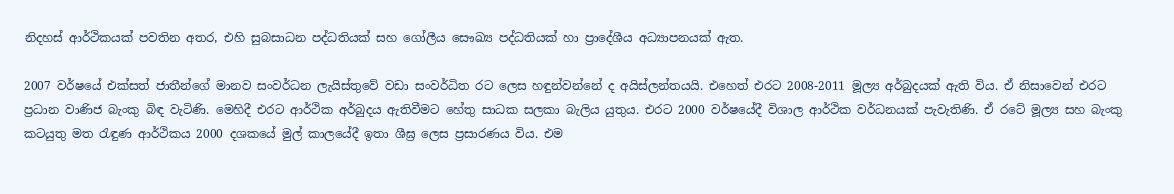නිදහස් ආර්ථිකයක් පවතින අතර, එහි සුබසාධන පද්ධතියක් සහ ගෝලීය සෞඛ්‍ය පද්ධතියක් හා ප්‍රාදේශීය අධ්‍යාපනයක් ඇත.

2007 වර්ෂයේ එක්සත් ජාතීන්ගේ මානව සංවර්ධන ලැයිස්තුවේ වඩා සංවර්ධිත රට ‍ලෙස හඳුන්වන්නේ ද අයිස්ලන්තයයි. එහෙත් එරට 2008-2011 මූල්‍ය අර්බුදයක් ඇති විය. ඒ නිසාවෙන් එරට ප්‍රධාන වාණිජ බැංකු බිඳ වැටිණි. මෙහිදී එරට ආර්ථික අර්බුදය ඇතිවීමට හේතු සාධක සලකා බැලිය යුතුය. එරට 2000 වර්ෂයේදී විශාල ආර්ථික වර්ධනයක් පැවැතිණි. ඒ රටේ මූල්‍ය සහ බැංකු කටයුතු මත රැඳුණ ආර්ථිකය 2000 දශකයේ මුල් කාලයේදී ඉතා ශීඝ්‍ර ලෙස ප්‍රසාරණය විය. එම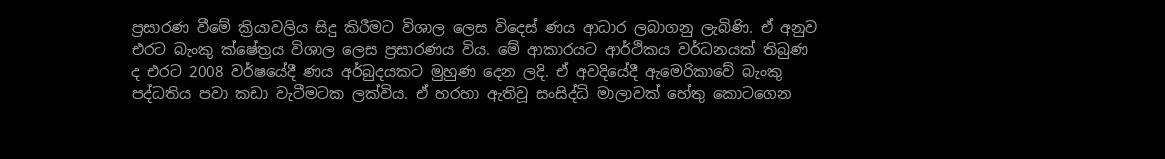ප්‍රසාරණ වීමේ ක්‍රියාවලිය සිදු කිරීමට විශාල ලෙස විදෙස් ණය ආධාර ලබාගනු ලැබිණි. ඒ අනුව එරට බැංකු ක්ෂේත්‍රය විශාල ලෙස ප්‍රසාරණය විය. මේ ආකාරයට ආර්ථිකය වර්ධනයක් තිබුණ ද එරට 2008 වර්ෂයේදී ණය අර්බුදයකට මුහුණ දෙන ලදි. ඒ අවදියේදී ඇමෙරිකාවේ බැංකු පද්ධතිය පවා කඩා වැටීමටක ලක්විය. ඒ හරහා ඇතිවූ සංසිද්ධි මාලාවක් හේතු කොටගෙන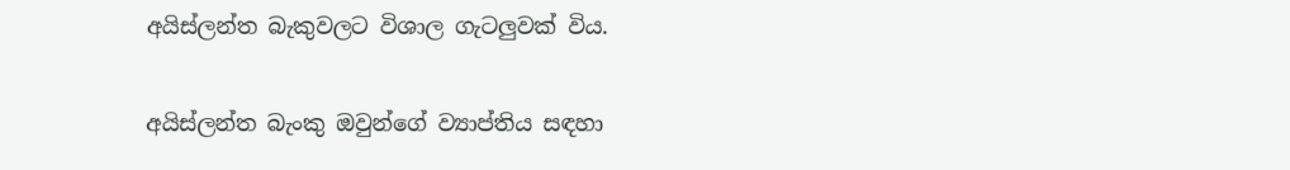අයිස්ලන්ත බැකුවලට විශාල ගැටලුවක් විය.

අයිස්ලන්ත බැංකු ඔවුන්ගේ ව්‍යාප්තිය සඳහා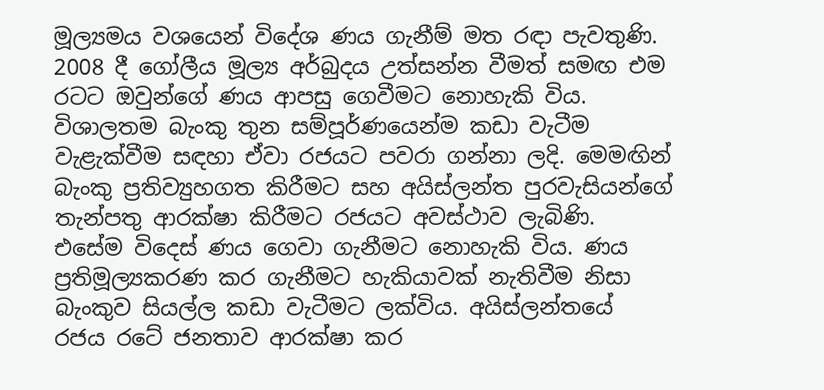මූල්‍යමය වශයෙන් විදේශ ණය ගැනීම් මත රඳා පැවතුණි. 2008 දී ගෝලීය මූල්‍ය අර්බුදය උත්සන්න වීමත් සමඟ එම රටට ඔවුන්ගේ ණය ආපසු ගෙවීමට නොහැකි විය. විශාලතම බැංකු තුන සම්පූර්ණයෙන්ම කඩා වැටීම වැළැක්වීම සඳහා ඒවා රජයට පවරා ගන්නා ලදි. මෙමඟින් බැංකු ප්‍රතිව්‍යුහගත කිරීමට සහ අයිස්ලන්ත පුරවැසියන්ගේ තැන්පතු ආරක්ෂා කිරීමට රජයට අවස්ථාව ලැබිණි. එසේම විදෙස් ණය ගෙවා ගැනීමට නොහැකි විය. ණය ප්‍රතිමූල්‍යකරණ කර ගැනීමට හැකියාවක් නැතිවීම නිසා බැංකුව සියල්ල කඩා වැටීමට ලක්විය. අයිස්ලන්තයේ රජය රටේ ජනතාව ආරක්ෂා කර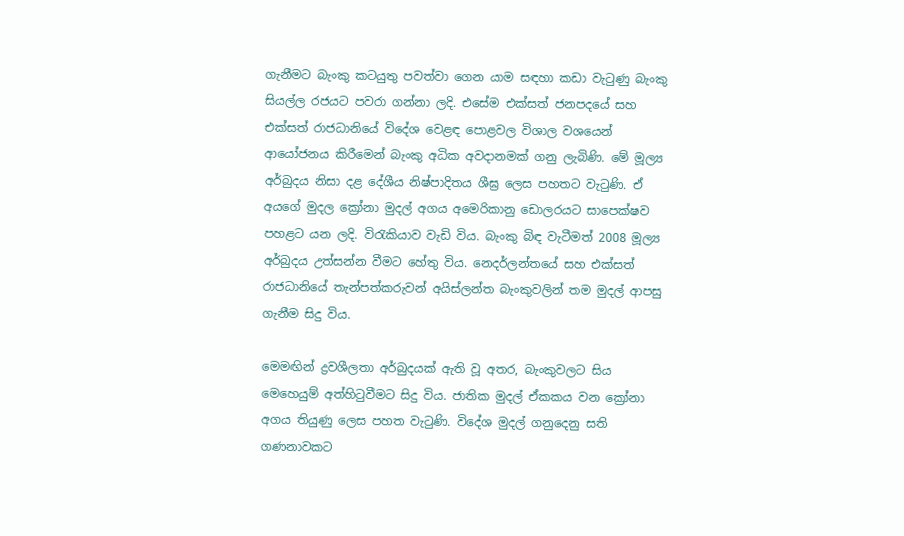ගැනීමට බැංකු කටයුතු පවත්වා ගෙන යාම සඳහා කඩා වැටුණු බැංකු සියල්ල රජයට පවරා ගන්නා ලදි. එසේම එක්සත් ජනපදයේ සහ එක්සත් රාජධානියේ විදේශ වෙළඳ පොළවල විශාල වශයෙන් ආයෝජනය කිරීමෙන් බැංකු අධික අවදානමක් ගනු ලැබිණි. මේ මූල්‍ය අර්බුදය නිසා දළ දේශීය නිෂ්පාදිතය ශීඝ්‍ර ලෙස පහතට වැටුණි. ඒ අයගේ මුදල ක්‍රෝනා මුදල් අගය අමෙරිකානු ඩොලරයට සාපෙක්ෂව පහළට යන ලදි. විරැකියාව වැඩි විය. බැංකු බිඳ වැටීමත් 2008 මූල්‍ය අර්බුදය උත්සන්න වීමට හේතු විය. නෙදර්ලන්තයේ සහ එක්සත් රාජධානියේ තැන්පත්කරුවන් අයිස්ලන්ත බැංකුවලින් තම මුදල් ආපසු ගැනීම සිදු විය.

මෙමඟින් ද්‍රවශීලතා අර්බුදයක් ඇති වූ අතර, බැංකුවලට සිය මෙහෙයුම් අත්හිටුවීමට සිදු විය. ජාතික මුදල් ඒකකය වන ක්‍රෝනා අගය තියුණු ලෙස පහත වැටුණි. විදේශ මුදල් ගනුදෙනු සති ගණනාවකට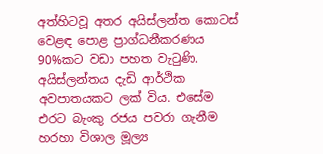අත්හිටවූ අතර අයිස්ලන්ත කොටස් වෙළඳ පොළ ප්‍රාග්ධනීකරණය 90%කට වඩා පහත වැටුණි. අයිස්ලන්තය දැඩි ආර්ථික අවපාතයකට ලක් විය. එසේම එරට බැංකු රජය පවරා ගැනීම හරහා විශාල මූල්‍ය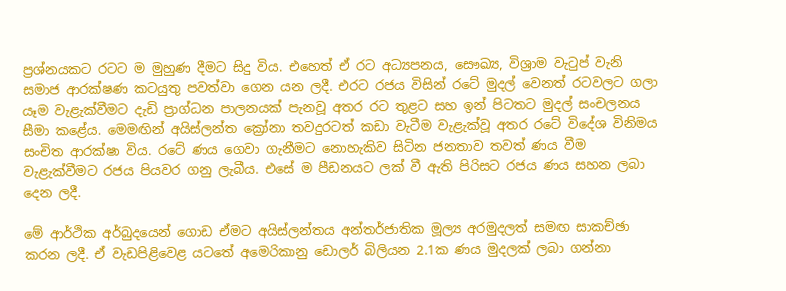ප්‍රශ්නයකට රටට ම මුහුණ දීමට සිදු විය. එහෙත් ඒ රට අධ්‍යපනය, සෞඛ්‍ය, විශ්‍රාම වැටුප් වැනි සමාජ ආරක්ෂණ කටයුතු පවත්වා ගෙන යන ලදී. එරට රජය විසින් රටේ මුදල් වෙනත් රටවලට ගලා යෑම වැළැක්වීමට දැඩි ප්‍රාග්ධන පාලනයක් පැනවූ අතර රට තුළට සහ ඉන් පිටතට මුදල් සංචලනය සීමා කළේය. මෙමඟින් අයිස්ලන්ත ක්‍රෝනා තවදුරටත් කඩා වැටීම වැළැක්වූ අතර රටේ විදේශ විනිමය සංචිත ආරක්ෂා විය. රටේ ණය ගෙවා ගැනීමට නොහැකිව සිටින ජනතාව තවත් ණය වීම වැළැක්වීමට රජය පියවර ගනු ලැබීය. එසේ ම පීඩනයට ලක් වී ඇති පිරිසට රජය ණය සහන ලබා දෙන ලදී.

මේ ආර්ථික අර්බුදයෙන් ගොඩ ඒමට අයිස්ලන්තය අන්තර්ජාතික මූල්‍ය අරමුදලත් සමඟ සාකච්ඡා කරන ලදී. ඒ වැඩපිළිවෙළ යටතේ අමෙරිකානු ඩොලර් බිලියන 2.1ක ණය මුදලක් ලබා ගන්නා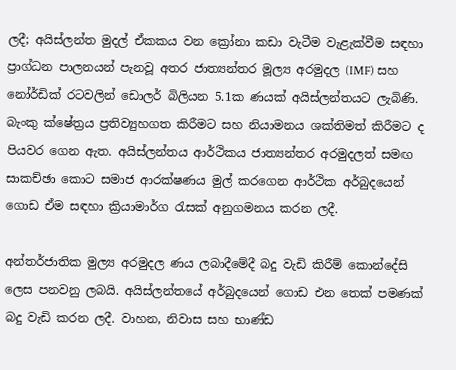ලදී; අයිස්ලන්ත මුදල් ඒකකය වන ක්‍රෝනා කඩා වැටීම වැළැක්වීම සඳහා ප්‍රාග්ධන පාලනයන් පැනවූ අතර ජාත්‍යන්තර මූල්‍ය අරමුදල (IMF) සහ නෝර්ඩික් රටවලින් ඩොලර් බිලියන 5.1ක ණයක් අයිස්ලන්තයට ලැබිණි. බැංකු ක්ෂේත්‍රය ප්‍රතිව්‍යුහගත කිරීමට සහ නියාමනය ශක්තිමත් කිරීමට ද පියවර ගෙන ඇත. අයිස්ලන්තය ආර්ථිකය ජාත්‍යන්තර අරමුදලත් සමඟ සාකච්ඡා කොට සමාජ ආරක්ෂණය මුල් කරගෙන ආර්ථික අර්බුදයෙන් ගොඩ ඒම සඳහා ක්‍රියාමාර්ග රැසක් අනුගමනය කරන ලදී.

අන්තර්ජාතික මුල්‍ය අරමුදල ණය ලබාදීමේදී බදු වැඩි කිරීම් කොන්දේසි ලෙස පනවනු ලබයි. අයිස්ලන්තයේ අර්බුදයෙන් ගොඩ එන තෙක් පමණක් බදු වැඩි කරන ලදී. වාහන, නිවාස සහ භාණ්ඩ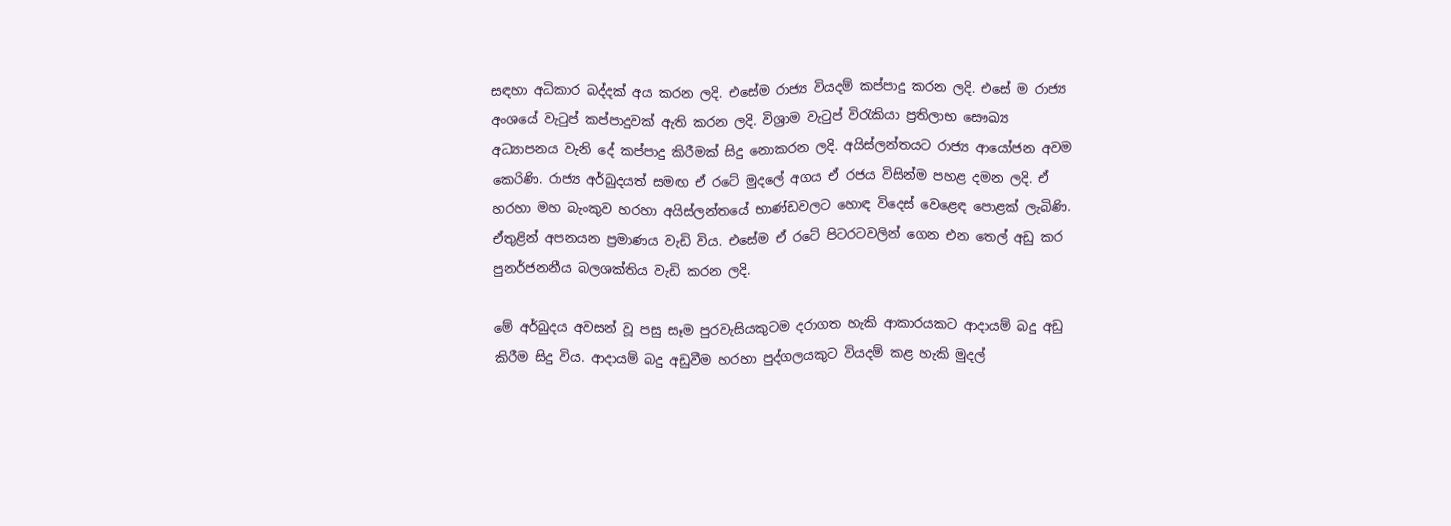සඳහා අධිකාර බද්දක් අය කරන ලදි. එසේම රාජ්‍ය වියදම් කප්පාදු කරන ලදි. එසේ ම රාජ්‍ය අංශයේ වැටුප් කප්පාදුවක් ඇති කරන ලදි. විශ්‍රාම වැටුප් විරැකියා ප්‍රතිලාභ සෞඛ්‍ය අධ්‍යාපනය වැනි දේ කප්පාදු කිරීමක් සිදු නොකරන ලදි. අයිස්ලන්තයට රාජ්‍ය ආයෝජන අවම කෙරිණි. රාජ්‍ය අර්බුදයත් සමඟ ඒ රටේ මුදලේ අගය ඒ රජය විසින්ම පහළ දමන ලදි. ඒ හරහා මහ බැංකුව හරහා අයිස්ලන්තයේ භාණ්ඩවලට හොඳ විදෙස් වෙළෙඳ පොළක් ලැබිණි. ඒතුළින් අපනයන ප්‍රමාණය වැඩි විය. එසේම ඒ රටේ පිටරටවලින් ගෙන එන තෙල් අඩු කර පුනර්ජනනීය බලශක්තිය වැඩි කරන ලදි.

මේ අර්බුදය අවසන් වූ පසු සෑම පුරවැසියකුටම දරාගත හැකි ආකාරයකට ආදායම් බදු අඩු කිරීම සිදු විය. ආදායම් බදු අඩුවීම හරහා පුද්ගලයකුට වියදම් කළ හැකි මුදල්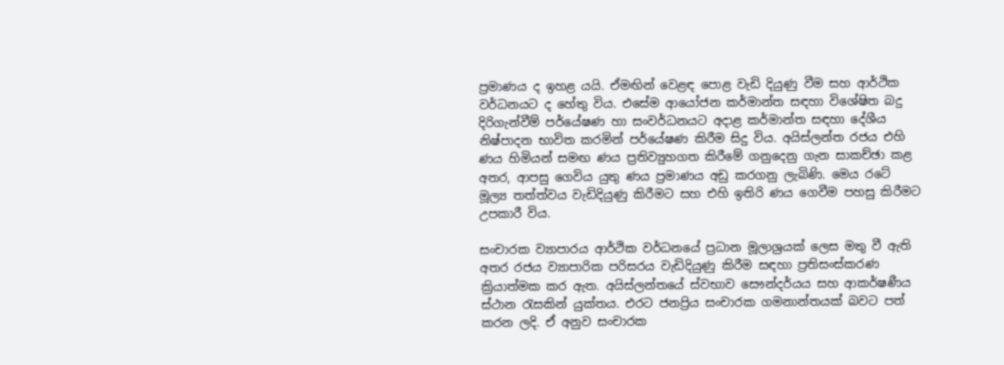ප්‍රමාණය ද ඉහළ යයි. ඒමඟින් වෙළඳ පොළ වැඩි දියුණු වීම සහ ආර්ථික වර්ධනයට ද හේතු විය. එසේම ආයෝජන කර්මාන්ත සඳහා විශේෂිත බදු දිරිගැන්වීම් පර්යේෂණ හා සංවර්ධනයට අදාළ කර්මාන්ත සඳහා දේශීය නිෂ්පාදන භාවිත කරමින් පර්යේෂණ කිරීම සිදු විය. අයිස්ලන්ත රජය එහි ණය හිමියන් සමඟ ණය ප්‍රතිව්‍යුහගත කිරීමේ ගනුදෙනු ගැන සාකච්ඡා කළ අතර, ආපසු ගෙවිය යුතු ණය ප්‍රමාණය අඩු කරගනු ලැබිණි. මෙය රටේ මූල්‍ය තත්ත්වය වැඩිදියුණු කිරීමට සහ එහි ඉතිරි ණය ගෙවීම පහසු කිරීමට උපකාරී විය.

සංචාරක ව්‍යාපාරය ආර්ථික වර්ධනයේ ප්‍රධාන මූලාශ්‍රයක් ලෙස මතු වී ඇති අතර රජය ව්‍යාපාරික පරිසරය වැඩිදියුණු කිරීම සඳහා ප්‍රතිසංස්කරණ ක්‍රියාත්මක කර ඇත. අයිස්ලන්තයේ ස්වභාව සෞන්දර්යය සහ ආකර්ෂණීය ස්ථාන රැසකින් යුක්තය. එරට ජනප්‍රිය සංචාරක ගමනාන්තයක් බවට පත් කරන ලදි. ඒ අනුව සංචාරක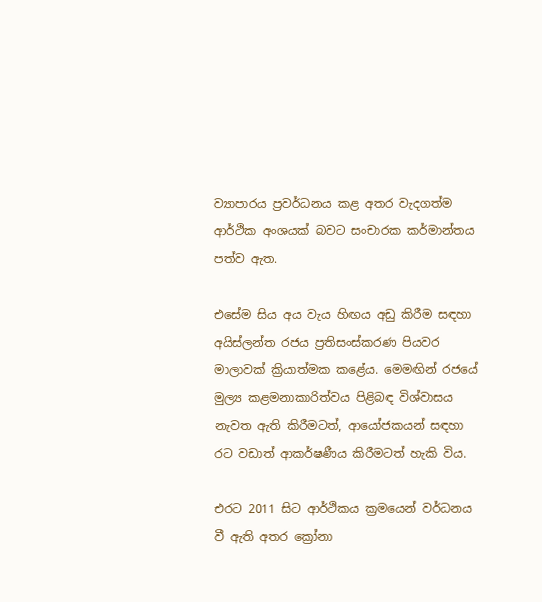ව්‍යාපාරය ප්‍රවර්ධනය කළ අතර වැදගත්ම ආර්ථික අංශයක් බවට සංචාරක කර්මාන්තය පත්ව ඇත.

එසේම සිය අය වැය හිඟය අඩු කිරීම සඳහා අයිස්ලන්ත රජය ප්‍රතිසංස්කරණ පියවර මාලාවක් ක්‍රියාත්මක කළේය. මෙමඟින් රජයේ මුල්‍ය කළමනාකාරිත්වය පිළිබඳ විශ්වාසය නැවත ඇති කිරීමටත්, ආයෝජකයන් සඳහා රට වඩාත් ආකර්ෂණීය කිරීමටත් හැකි විය.

එරට 2011 සිට ආර්ථිකය ක්‍රමයෙන් වර්ධනය වී ඇති අතර ක්‍රෝනා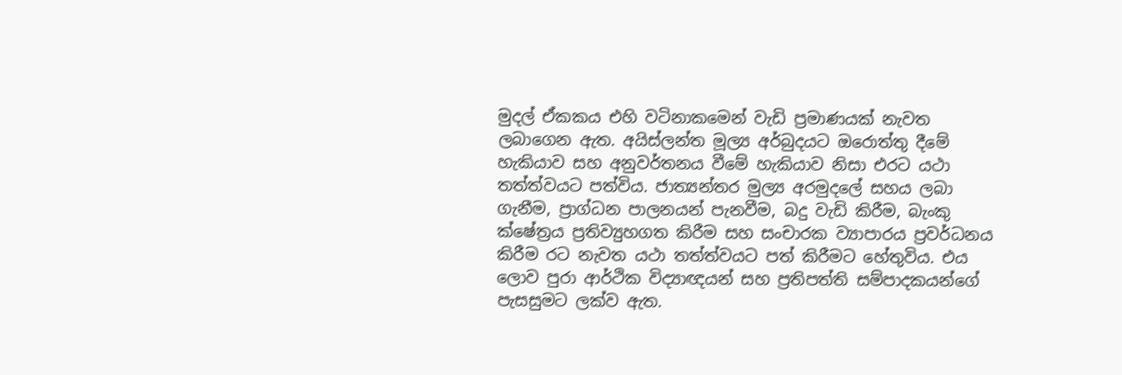මුදල් ඒකකය එහි වටිනාකමෙන් වැඩි ප්‍රමාණයක් නැවත ලබාගෙන ඇත. අයිස්ලන්ත මූල්‍ය අර්බුදයට ඔරොත්තු දීමේ හැකියාව සහ අනුවර්තනය වීමේ හැකියාව නිසා එරට යථා තත්ත්වයට පත්විය. ජාත්‍යන්තර මුල්‍ය අරමුදලේ සහය ලබා ගැනීම, ප්‍රාග්ධන පාලනයන් පැනවීම, බදු වැඩි කිරීම, බැංකු ක්ෂේත්‍රය ප්‍රතිව්‍යුහගත කිරීම සහ සංචාරක ව්‍යාපාරය ප්‍රවර්ධනය කිරීම රට නැවත යථා තත්ත්වයට පත් කිරීමට හේතුවිය. එය ලොව පුරා ආර්ථික විද්‍යාඥයන් සහ ප්‍රතිපත්ති සම්පාදකයන්ගේ පැසසුමට ලක්ව ඇත.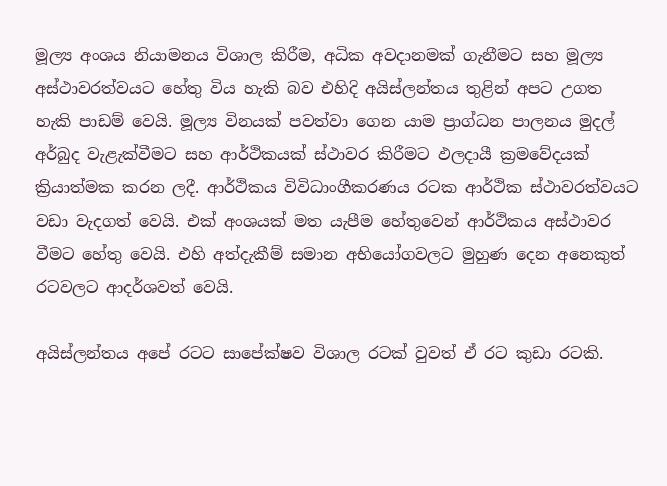මූල්‍ය අංශය නියාමනය විශාල කිරීම, අධික අවදානමක් ගැනීමට සහ මූල්‍ය අස්ථාවරත්වයට හේතු විය හැකි බව එහිදි අයිස්ලන්තය තුළින් අපට උගත හැකි පාඩම් වෙයි. මූල්‍ය විනයක් පවත්වා ගෙන යාම ප්‍රාග්ධන පාලනය මුදල් අර්බුද වැළැක්වීමට සහ ආර්ථිකයක් ස්ථාවර කිරීමට ඵලදායී ක්‍රමවේදයක් ක්‍රියාත්මක කරන ලදී. ආර්ථිකය විවිධාංගීකරණය රටක ආර්ථික ස්ථාවරත්වයට වඩා වැදගත් වෙයි. එක් අංශයක් මත යැපීම හේතුවෙන් ආර්ථිකය අස්ථාවර වීමට හේතු වෙයි. එහි අත්දැකීම් සමාන අභියෝගවලට මුහුණ දෙන අනෙකුත් රටවලට ආදර්ශවත් වෙයි.

අයිස්ලන්තය අපේ රටට සාපේක්ෂව විශාල රටක් වුවත් ඒ රට කුඩා රටකි.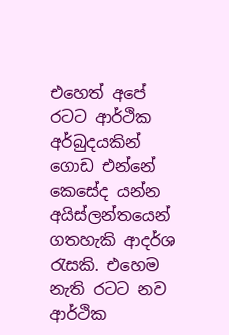එහෙත් අපේ රටට ආර්ථික අර්බුදයකින් ගොඩ එන්නේ කෙසේද යන්න අයිස්ලන්තයෙන් ගතහැකි ආදර්ශ රැසකි. එහෙම නැති රටට නව ආර්ථික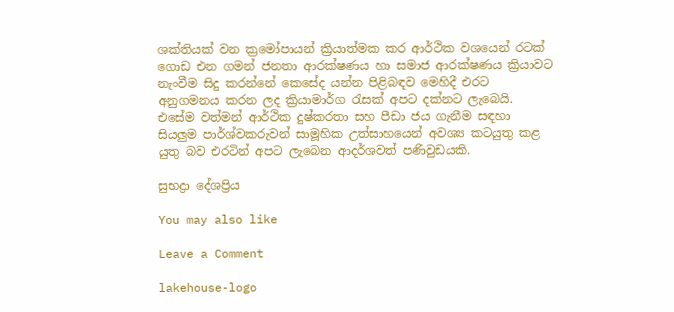ශක්තියක් වන ක්‍රමෝපායන් ක්‍රියාත්මක කර ආර්ථික වශයෙන් රටක් ගොඩ එන ගමන් ජනතා ආරක්ෂණය හා සමාජ ආරක්ෂණය ක්‍රියාවට නැංවීම සිදු කරන්නේ කෙසේද යන්න පිළිබඳව මෙහිදී එරට අනුගමනය කරන ලද ක්‍රියාමාර්ග රැසක් අපට දක්නට ලැබෙයි. එසේම වත්මන් ආර්ථික දුෂ්කරතා සහ පීඩා ජය ගැනීම සඳහා සියලුම පාර්ශ්වකරුවන් සාමූහික උත්සාහයෙන් අවශ්‍ය කටයුතු කළ යුතු බව එරටින් අපට ලැබෙන ආදර්ශවත් පණිවුඩයකි.

සුභද්‍රා දේශප්‍රිය

You may also like

Leave a Comment

lakehouse-logo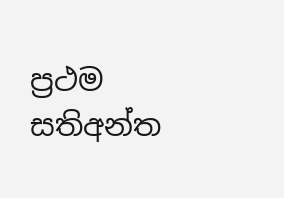ප්‍රථම සතිඅන්ත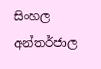සිංහල අන්තර්ජාල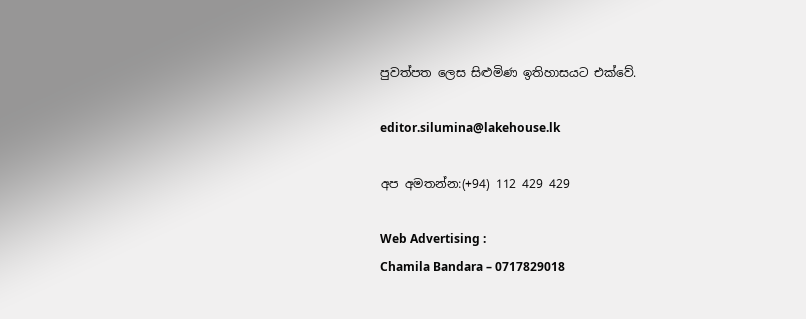පුවත්පත ලෙස සිළුමිණ ඉතිහාසයට එක්වේ.

editor.silumina@lakehouse.lk

අප අමතන්න:(+94) 112 429 429

Web Advertising :
Chamila Bandara – 0717829018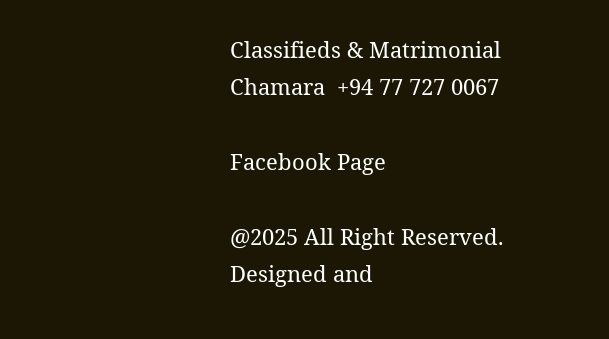Classifieds & Matrimonial
Chamara  +94 77 727 0067

Facebook Page

@2025 All Right Reserved. Designed and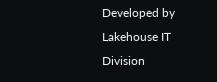Developed by Lakehouse IT Division